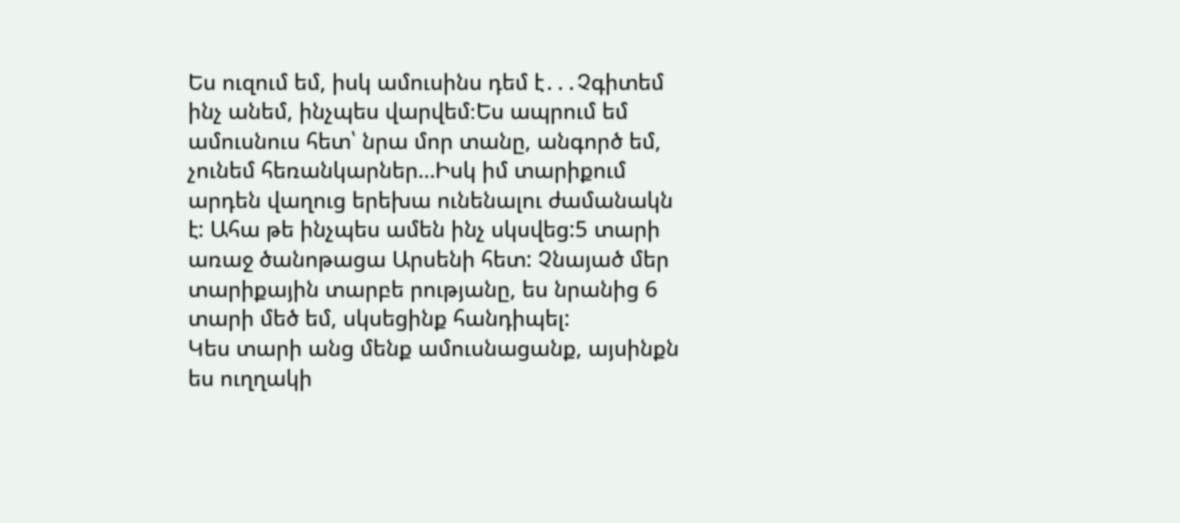Ես ուզում եմ, իսկ ամուսինս դեմ է․․․Չգիտեմ ինչ անեմ, ինչպես վարվեմ։Ես ապրում եմ ամուսնուս հետ՝ նրա մոր տանը, անգործ եմ,
չունեմ հեռանկարներ…Իսկ իմ տարիքում արդեն վաղուց երեխա ունենալու ժամանակն է: Ահա թե ինչպես ամեն ինչ սկսվեց:5 տարի
առաջ ծանոթացա Արսենի հետ: Չնայած մեր տարիքային տարբե րությանը, ես նրանից 6 տարի մեծ եմ, սկսեցինք հանդիպել:
Կես տարի անց մենք ամուսնացանք, այսինքն ես ուղղակի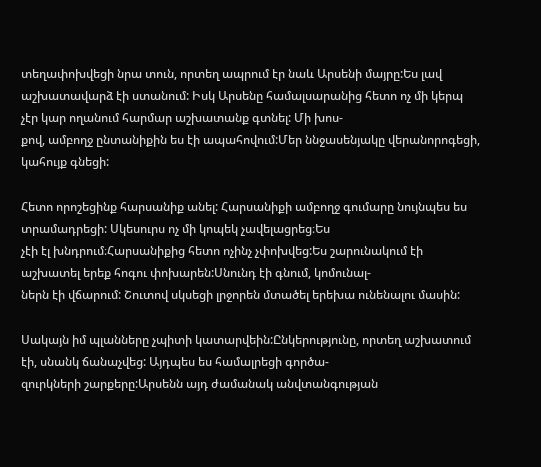տեղափոխվեցի նրա տուն, որտեղ ապրում էր նաև Արսենի մայրը:Ես լավ
աշխատավարձ էի ստանում: Իսկ Արսենը համալսարանից հետո ոչ մի կերպ չէր կար ողանում հարմար աշխատանք գտնել: Մի խոս-
քով, ամբողջ ընտանիքին ես էի ապահովում:Մեր ննջասենյակը վերանորոգեցի, կահույք գնեցի:

Հետո որոշեցինք հարսանիք անել: Հարսանիքի ամբողջ գումարը նույնպես ես տրամադրեցի: Սկեսուրս ոչ մի կոպեկ չավելացրեց։Ես
չէի էլ խնդրում։Հարսանիքից հետո ոչինչ չփոխվեց:Ես շարունակում էի աշխատել երեք հոգու փոխարեն:Սնունդ էի գնում, կոմունալ-
ներն էի վճարում: Շուտով սկսեցի լրջորեն մտածել երեխա ունենալու մասին:

Սակայն իմ պլանները չպիտի կատարվեին:Ընկերությունը, որտեղ աշխատում էի, սնանկ ճանաչվեց: Այդպես ես համալրեցի գործա-
զուրկների շարքերը:Արսենն այդ ժամանակ անվտանգության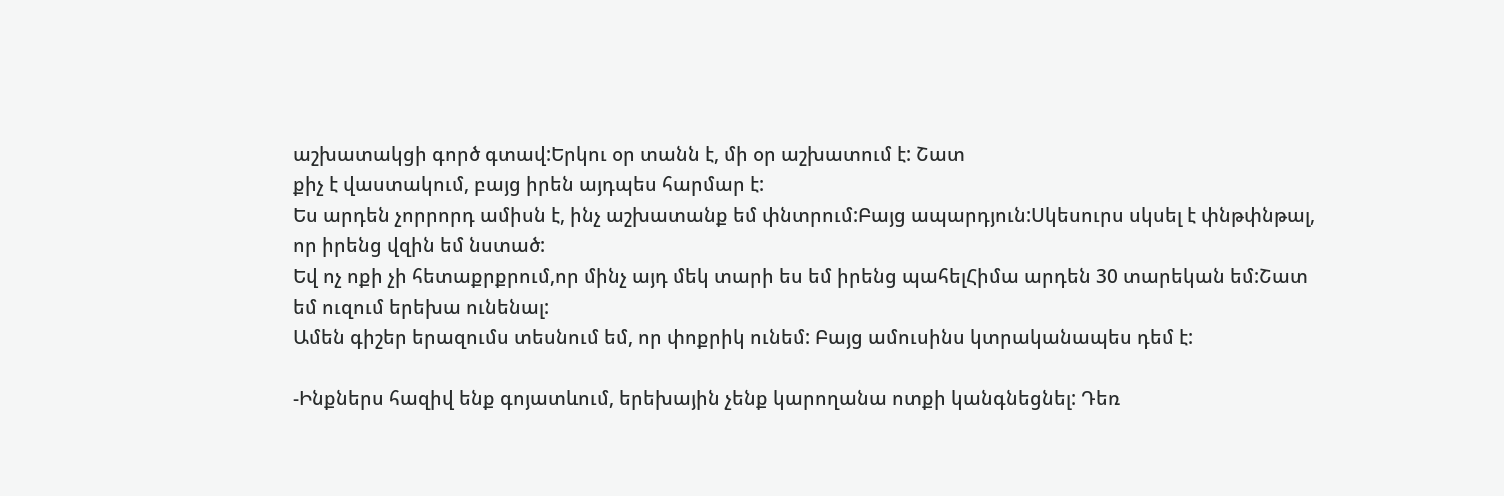աշխատակցի գործ գտավ:Երկու օր տանն է, մի օր աշխատում է: Շատ
քիչ է վաստակում, բայց իրեն այդպես հարմար է:
Ես արդեն չորրորդ ամիսն է, ինչ աշխատանք եմ փնտրում:Բայց ապարդյուն:Սկեսուրս սկսել է փնթփնթալ, որ իրենց վզին եմ նստած:
Եվ ոչ ոքի չի հետաքրքրում,որ մինչ այդ մեկ տարի ես եմ իրենց պահելՀիմա արդեն 30 տարեկան եմ:Շատ եմ ուզում երեխա ունենալ:
Ամեն գիշեր երազումս տեսնում եմ, որ փոքրիկ ունեմ: Բայց ամուսինս կտրականապես դեմ է:

-Ինքներս հազիվ ենք գոյատևում, երեխային չենք կարողանա ոտքի կանգնեցնել: Դեռ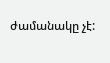ժամանակը չէ: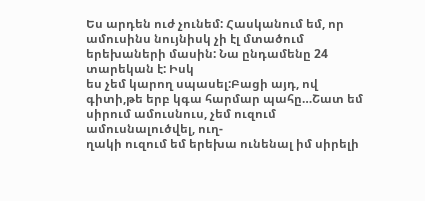Ես արդեն ուժ չունեմ: Հասկանում եմ, որ ամուսինս նույնիսկ չի էլ մտածում երեխաների մասին: Նա ընդամենը 24 տարեկան է: Իսկ
ես չեմ կարող սպասել:Բացի այդ, ով գիտի,թե երբ կգա հարմար պահը…Շատ եմ սիրում ամուսնուս, չեմ ուզում ամուսնալուծվել, ուղ-
ղակի ուզում եմ երեխա ունենալ իմ սիրելի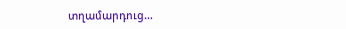տղամարդուց…